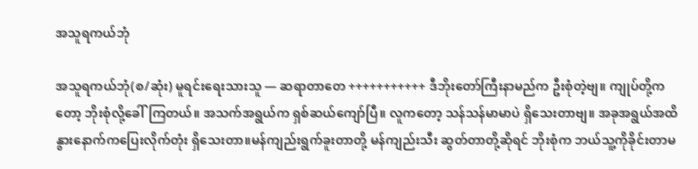အသူရကယ်ဘုံ

အသူရကယ်ဘုံ(စ/ဆုံး) မူရင်းရေးသားသူ — ဆရာတာတေ +++++++++++ ဒီဘိုးတော်ကြီးနာမည်က ဦးစုံတဲ့ဗျ။ ကျုပ်တို့ကတော့ ဘိုးစုံလို့ခေါ်ကြတယ်။ အသက်အရွယ်က ရှစ်ဆယ်ကျော်ပြီ။ လူကတော့ သန်သန်မာမာပဲ ရှိသေးတာဗျ။ အခုအရွယ်အထိ နွားနောက်ကပြေးလိုက်တုံး ရှိသေးတာ။မန်ကျည်းရွက်ခူးတာတို့ မန်ကျည်းသီး ဆွတ်တာတို့ဆိုရင် ဘိုးစုံက ဘယ်သူ့ကိုခိုင်းတာမ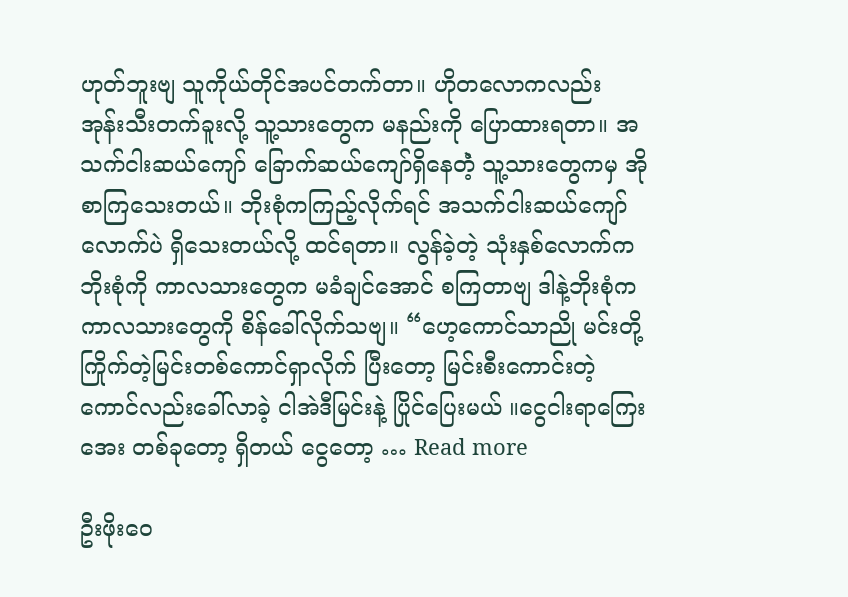ဟုတ်ဘူးဗျ သူကိုယ်တိုင်အပင်တက်တာ။ ဟိုတလောကလည်း အုန်းသီးတက်ခူးလို့ သူ့သားတွေက မနည်းကို ပြောထားရတာ။ အသက်ငါးဆယ်ကျော် ခြောက်ဆယ်ကျော်ရှိနေတဲံ့ သူ့သားတွေကမှ အိုစာကြသေးတယ်။ ဘိုးစုံကကြည့်လိုက်ရင် အသက်ငါးဆယ်ကျော်လောက်ပဲ ရှိသေးတယ်လို့ ထင်ရတာ။ လွန်ခဲ့တဲ့ သုံးနှစ်လောက်က ဘိုးစုံကို ကာလသားတွေက မခံချင်အောင် စကြတာဗျ ဒါနဲ့ဘိုးစုံက ကာလသားတွေကို စိန်ခေါ်လိုက်သဗျ။ “ဟေ့ကောင်သာညို မင်းတို့ကြိုက်တဲ့မြင်းတစ်ကောင်ရှာလိုက် ပြီးတော့ မြင်းစီးကောင်းတဲ့ကောင်လည်းခေါ်လာခဲ့ ငါအဲဒီမြင်းနဲ့ ပြိုင်ပြေးမယ် ။ငွေငါးရာကြေး အေး တစ်ခုတော့ ရှိတယ် ငွေတော့ … Read more

ဦးဖိုးဝေ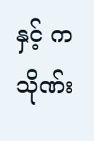နှင့် ကသိုဏ်း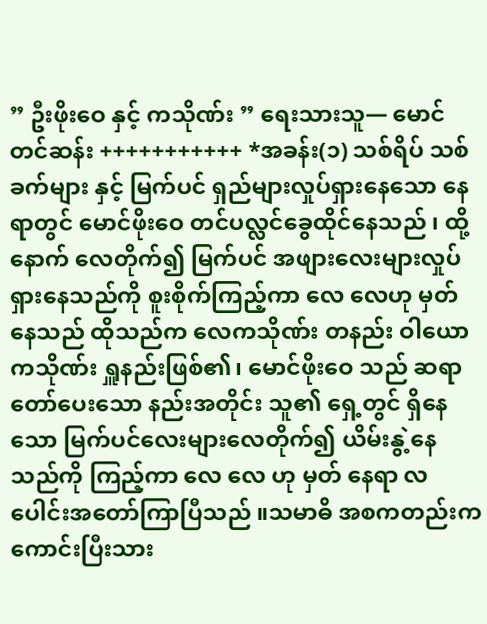” ဦးဖိုးဝေ နှင့် ကသိုဏ်း ” ရေးသားသူ— မောင်တင်ဆန်း +++++++++++ *အခန်း(၁) သစ်ရိပ် သစ်ခက်များ နှင့် မြက်ပင် ရှည်များလှုပ်ရှားနေသော နေရာတွင် မောင်ဖိုးဝေ တင်ပလ္လင်ခွေထိုင်နေသည် ၊ ထို့နောက် လေတိုက်၍ မြက်ပင် အဖျားလေးများလှုပ်ရှားနေသည်ကို စူးစိုက်ကြည့်ကာ လေ လေဟု မှတ်နေသည် ထိုသည်က လေကသိုဏ်း တနည်း ဝါယော ကသိုဏ်း ရှူနည်းဖြစ်၏၊ မောင်ဖိုး‌ဝေ သည် ဆရာတော်ပေးသော နည်းအတိုင်း သူ၏ ရှေ့တွင် ရှိနေသော မြက်ပင်လေးများလေတိုက်၍ ယိမ်းနွဲ့နေသည်ကို ကြည့်ကာ လေ‌ လေ ဟု မှတ် နေရာ လပေါင်းအတော်ကြာပြီသည် ။သမာဓိ အစကတည်းက ကောင်းပြီးသား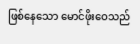ဖြစ်နေသော မောင်ဖိုးဝေသည်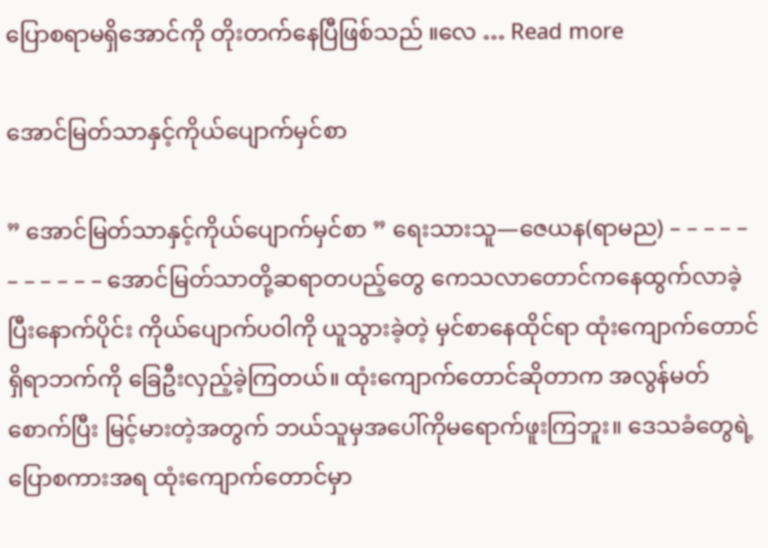ပြောစရာမရှိအောင်ကို တိုးတက်နေပြီဖြစ်သည် ။လေ … Read more

အောင်မြတ်သာနှင့်ကိုယ်ပျောက်မှင်စာ

” အောင်မြတ်သာနှင့်ကိုယ်ပျောက်မှင်စာ ” ရေးသားသူ—ဇေယန(ရာမည) – – – – – – – – – – – အောင်မြတ်သာတို့ဆရာတပည့်တွေ ကေသလာတောင်ကနေထွက်လာခဲ့ပြီးနောက်ပိုင်း ကိုယ်ပျောက်ပဝါကို ယူသွားခဲ့တဲ့ မှင်စာနေထိုင်ရာ ထုံးကျောက်တောင်ရှိရာဘက်ကို ခြေဦးလှည့်ခဲ့ကြတယ်။ ထုံးကျောက်တောင်ဆိုတာက အလွန်မတ်စောက်ပြီး မြင့်မားတဲ့အတွက် ဘယ်သူမှအပေါ်ကိုမရောက်ဖူးကြဘူး။ ဒေသခံတွေရဲ့ပြောစကားအရ ထုံးကျောက်တောင်မှာ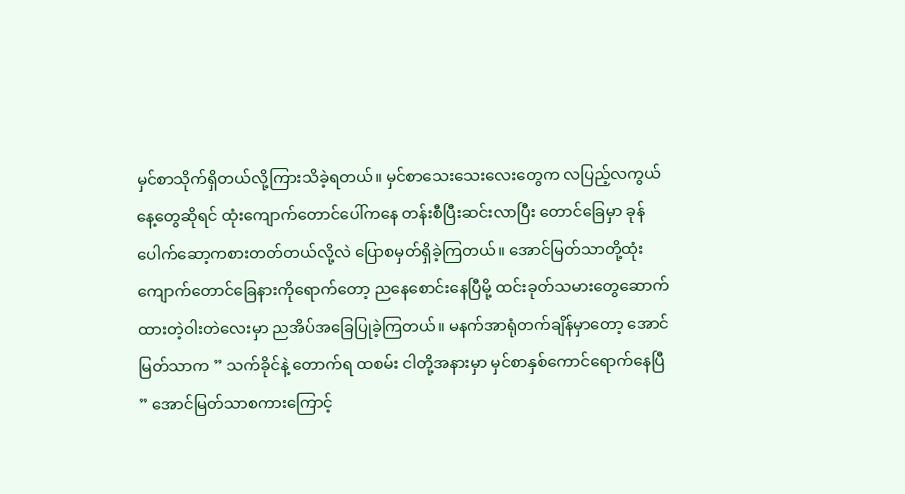မှင်စာသိုက်ရှိတယ်လို့ကြားသိခဲ့ရတယ်။ မှင်စာသေးသေးလေးတွေက လပြည့်လကွယ်နေ့တွေဆိုရင် ထုံးကျောက်တောင်ပေါ်ကနေ တန်းစီပြီးဆင်းလာပြီး တောင်ခြေမှာ ခုန်ပေါက်ဆော့ကစားတတ်တယ်လို့လဲ ပြောစမှတ်ရှိခဲ့ကြတယ်။ အောင်မြတ်သာတို့ထုံးကျောက်တောင်ခြေနားကိုရောက်တော့ ညနေစောင်းနေပြီမို့ ‌ထင်းခုတ်သမားတွေဆောက်ထားတဲ့ဝါးတဲလေးမှာ ညအိပ်အခြေပြုခဲ့ကြတယ်။ မနက်အာရုံတက်ချိန်မှာတော့ အောင်မြတ်သာက ” သက်ခိုင်နဲ့ တောက်ရ ထစမ်း ငါတို့အနားမှာ မှင်စာနှစ်ကောင်ရောက်နေပြီ ” အောင်မြတ်သာစကားကြောင့်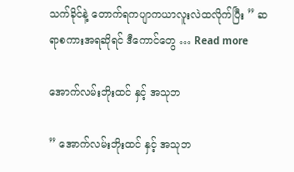သက်ခိုင်နဲ့ တောက်ရကပျာကယာလူးလဲထလိုက်ပြီး ” ဆရာစကားအရဆိုရင် ဒီကောင်တွေ … Read more

အောက်လမ်းဘိုးထင် နှင့် အသုဘ

” အောက်လမ်းဘိုးထင် နှင့် အသုဘ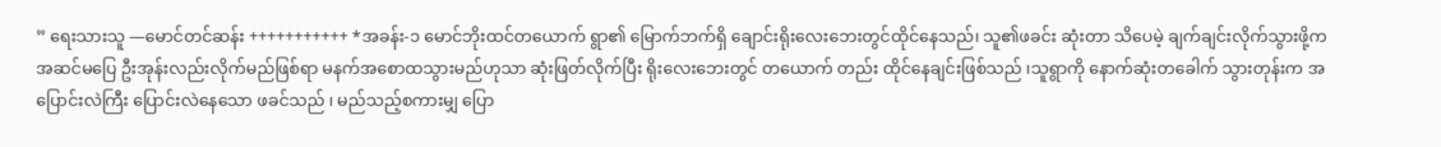” ရေးသားသူ —မောင်တင်ဆန်း +++++++++++ *အခန်း-၁ မောင်ဘိုးထင်တယောက် ရွာ၏ မြောက်ဘက်ရှိ ချောင်း‌ရိုးလေးဘေးတွင်ထိုင်နေသည်၊ သူ၏ဖခင်း ဆုံးတာ သိပေမဲ့ ချက်ချင်းလိုက်သွားဖို့ကအဆင်မပြေ ဦးအုန်းလည်းလိုက်မည်ဖြစ်ရာ မနက်အစောထသွားမည်ဟုသာ ဆုံးဖြတ်လိုက်ပြီး ရိုးလေးဘေးတွင် တယောက် တည်း ထိုင်နေချင်းဖြစ်သည် ၊သူရွာကို နောက်ဆုံးတခေါက် သွားတုန်းက အပြောင်းလဲကြီး ပြောင်းလဲနေသော ဖခင်သည် ၊ မည်သည့်စကားမျှ ပြော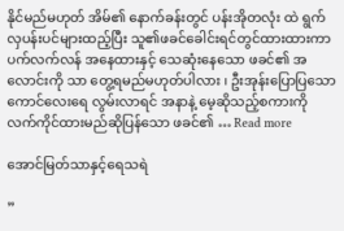နိုင်မည်မဟုတ် အိမ်၏ နောက်ခန်းတွင် ပန်းအိုတလုံး ထဲ ရွက်လှပန်းပင်များထည့်ပြီး သူ၏ဖခင်ခေါင်းရင်တွင်ထားထားကာ ပက်လက်လန် အနေထားနှင့် သေဆုံးနေသော ဖခင်၏ အလောင်းကို သာ တွေ့ရမည်မဟုတ်ပါလား ၊ ဦးအုန်းပြောပြသော ကောင်လေးရေ လွမ်းလာရင် အနာနဲ့ မေ့ဆိုသည့်စကားကို လက်ကိုင်ထားမည်ဆို‌ပြန်သော ဖခင်၏ … Read more

အောင်မြတ်သာနှင့်ရေသရဲ

”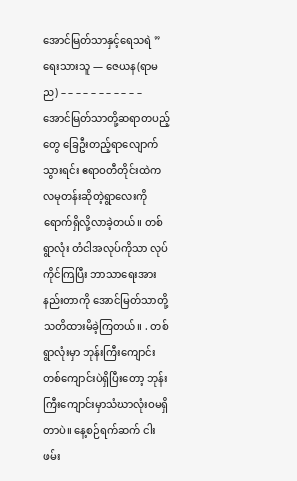အောင်မြတ်သာနှင့်ရေသရဲ ” ရေးသားသူ — ဇေယန(ရာမည) – – – – – – – – – – – အောင်မြတ်သာတို့ဆရာတပည့်တွေ ခြေဦးတည့်ရာလျောက်သွားရင်း ဧရာဝတီတိုင်းထဲက လမုတန်းဆိုတဲ့ရွာလေးကို ရောက်ရှိလို့လာခဲ့တယ်။ တစ်ရွာလုံး တံငါအလုပ်ကိုသာ လုပ်ကိုင်ကြပြီး ဘာသာရေးအားနည်းတာကို အောင်မြတ်သာတို့ သတိထားမိခဲ့ကြတယ်။ . တစ်ရွာလုံးမှာ ဘုန်းကြီးကျောင်းတစ်ကျောင်းပဲရှိပြီးတော့ ဘုန်းကြီးကျောင်းမှာသံဃာလုံးဝမရှိတာပဲ။ နေ့စဉ်ရက်ဆက် ငါးဖမ်း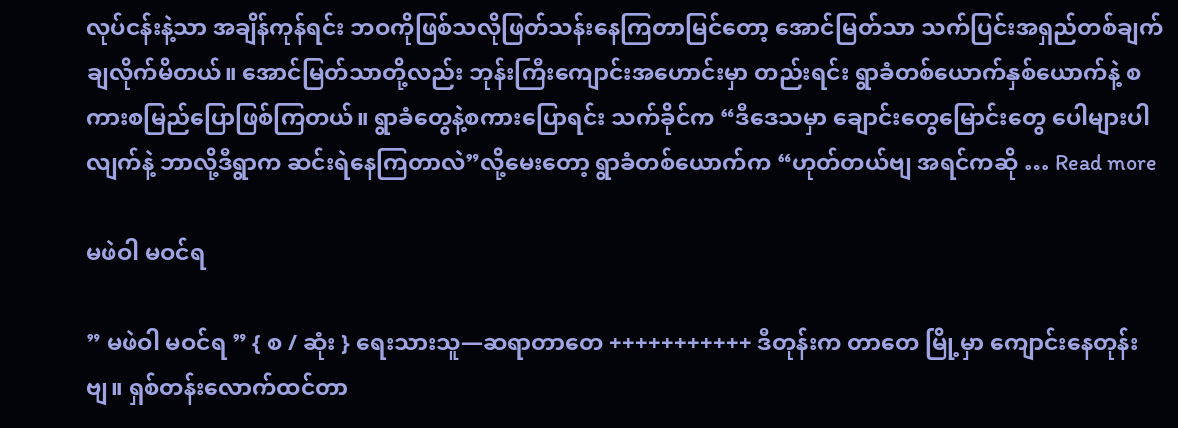လုပ်ငန်းနဲ့သာ အချိန်ကုန်ရင်း ဘဝကိုဖြစ်သလိုဖြတ်သန်းနေကြတာမြင်တော့ အောင်မြတ်သာ သက်ပြင်းအရှည်တစ်ချက် ချလိုက်မိတယ်။ အောင်မြတ်သာတို့လည်း ဘုန်းကြီးကျောင်းအဟောင်းမှာ တည်းရင်း ရွာခံတစ်ယောက်နှစ်ယောက်နဲ့ စကားစမြည်ပြောဖြစ်ကြတယ်။ ရွာခံတွေနဲ့စကားပြောရင်း သက်ခိုင်က “ဒီဒေသမှာ ချောင်းတွေမြောင်းတွေ ပေါများပါလျက်နဲ့ ဘာလို့ဒီရွာက ဆင်းရဲနေကြတာလဲ”လို့မေးတော့ ရွာခံတစ်ယောက်က “ဟုတ်တယ်ဗျ အရင်ကဆို … Read more

မဖဲဝါ မဝင်ရ

” မဖဲဝါ မဝင်ရ ” { စ / ဆုံး } ရေးသားသူ—ဆရာတာတေ +++++++++++ ဒီတုန်းက တာတေ မြို့မှာ ကျောင်းနေတုန်းဗျ။ ရှစ်တန်းလောက်ထင်တာ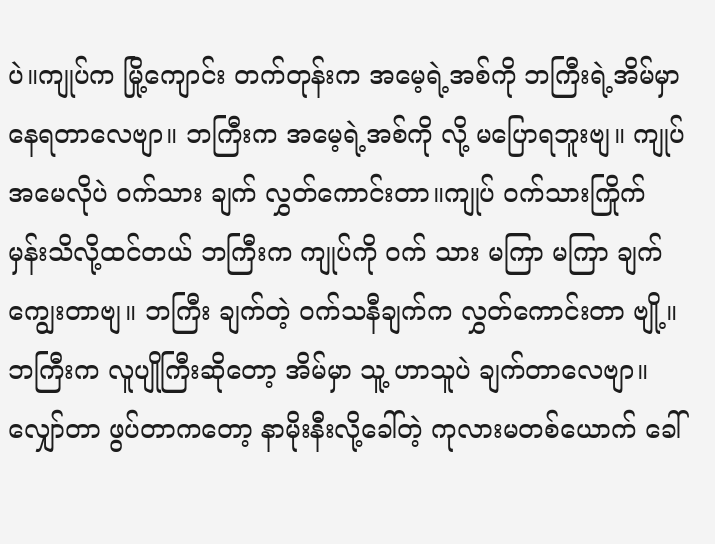ပဲ။ကျုပ်က မြို့ကျောင်း တက်တုန်းက အမေ့ရဲ့အစ်ကို ဘကြီးရဲ့အိမ်မှာ နေရတာလေဗျာ။ ဘကြီးက အမေ့ရဲ့အစ်ကို လို့ မပြောရဘူးဗျ။ ကျုပ်အမေလိုပဲ ဝက်သား ချက် လွှတ်ကောင်းတာ။ကျုပ် ဝက်သားကြိုက် မှန်းသိလို့ထင်တယ် ဘကြီးက ကျုပ်ကို ဝက် သား မကြာ မကြာ ချက်ကျွေးတာဗျ။ ဘကြီး ချက်တဲ့ ဝက်သနီချက်က လွှတ်ကောင်းတာ ဗျို့။ ဘကြီးက လူပျိုကြီးဆိုတော့ အိမ်မှာ သူ့ ဟာသူပဲ ချက်တာလေဗျာ။ လျှော်တာ ဖွပ်တာကတော့ နာမိုးနီးလို့ခေါ်တဲ့ ကုလားမတစ်ယောက် ခေါ်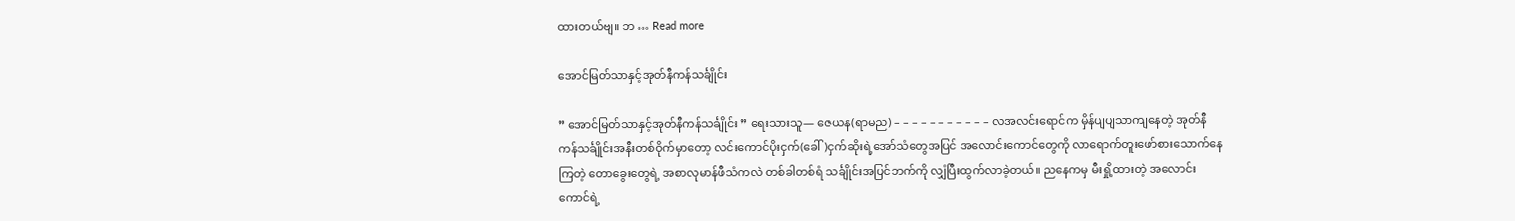ထားတယ်ဗျ။ ဘ … Read more

အောင်မြတ်သာနှင့်အုတ်နီကန်သင်္ချိုင်း

” အောင်မြတ်သာနှင့်အုတ်နီကန်သင်္ချိုင်း ” ရေးသားသူ— ဇေယန(ရာမည) – – – – – – – – – – – လအလင်းရောင်က မှိန်ပျပျသာကျနေတဲ့ အုတ်နီကန်သင်္ချိုင်းအနီးတစ်ဝိုက်မှာတော့ လင်းကောင်ပိုးငှက်(ခေါ်)ငှက်ဆိုးရဲ့အော်သံ‌တွေအပြင် အလောင်းကောင်တွေကို လာရောက်တူးဖော်စားသောက်နေကြတဲ့ တောခွေးတွေရဲ့ အစာလုမာန်ဖီသံကလဲ တစ်ခါတစ်ရံ သင်္ချိုင်းအပြင်ဘက်ကို လျှံပြီးထွက်လာခဲ့တယ်။ ညနေကမှ မီးရှို့ထားတဲ့ အလောင်းကောင်ရဲ့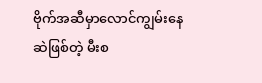ဗိုက်အဆီမှာလောင်ကျွမ်းနေဆဲဖြစ်တဲ့ မီးစ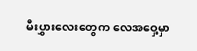မီးပွှားလေးတွေက လေအဝှေ့မှာ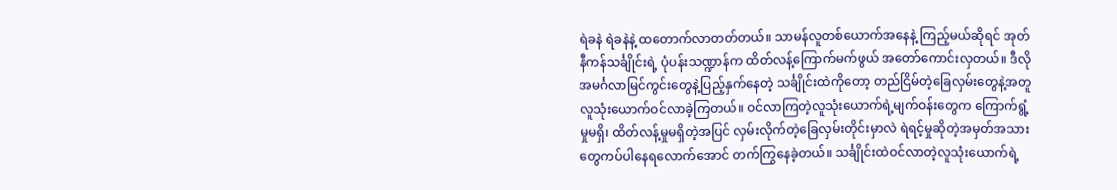ရဲခနဲ ရဲခနဲနဲ့ ထတောက်လာတတ်တယ်။ သာမန်လူတစ်ယောက်အနေနဲ့ ကြည့်မယ်ဆိုရင် အုတ်နီကန်သင်္ချိုင်းရဲ့ ပုံပန်းသဏ္ဍာန်က ထိတ်လန့်ကြောက်မက်ဖွယ် အတော်ကောင်းလှတယ်။ ဒီလိုအမင်္ဂလာမြင်ကွင်းတွေနဲ့ပြည့်နှက်နေတဲ့ သင်္ချိုင်းထဲကိုတော့ တည်ငြိမ်တဲ့ခြေလှမ်းတွေနဲ့အတူလူသုံးယောက်ဝင်လာခဲ့ကြတယ်။ ဝင်လာကြတဲ့လူသုံးယောက်ရဲ့မျက်ဝန်းတွေက ကြောက်ရွံ့မှုမရှိ၊ ထိတ်လန့်မှုမရှိတဲ့အပြင် လှမ်းလိုက်တဲ့ခြေလှမ်းတိုင်းမှာလဲ ရဲရင့်မှုဆိုတဲ့အမှတ်အသားတွေကပ်ပါနေရလောက်အောင် တက်ကြွနေခဲ့တယ်။ သင်္ချိုင်းထဲဝင်လာတဲ့လူသုံးယောက်ရဲ့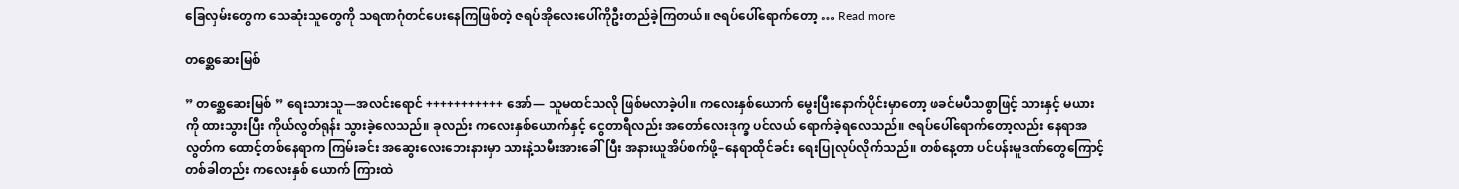ခြေလှမ်းတွေက သေဆုံးသူတွေကို သရဏဂုံတင်ပေးနေကြဖြစ်တဲ့ ဇရပ်အိုလေးပေါ်ကိုဦးတည်ခဲ့ကြတယ်။ ဇရပ်ပေါ်ရောက်တော့ … Read more

တစ္ဆေဆေးမြစ်

” တစ္ဆေဆေးမြစ် ” ရေးသားသူ—အလင်းရောင် +++++++++++ အော်— သူမထင်သလို ဖြစ်မလာခဲ့ပါ။ ကလေးနှစ်ယောက် မွေးပြီးနောက်ပိုင်းမှာတော့ ဖခင်မပီသစွာဖြင့် သားနှင့် မယားကို ထားသွားပြီး ကိုယ်လွတ်ရုန်း သွားခဲ့လေသည်။ ခုလည်း ကလေးနှစ်ယောက်နှင့် ငွေတာရီလည်း အတော်လေးဒုက္ခ ပင်လယ် ရောက်ခဲ့ရလေသည်။ ဇရပ်ပေါ်ရောက်တော့လည်း နေရာအလွတ်က ထောင့်တစ်နေရာက ကြမ်းခင်း အဆွေးလေးဘေးနားမှာ သားနဲ့သမီးအားခေါ်ပြီး အနားယူအိပ်စက်ဖို့–နေရာထိုင်ခင်း ရေးပြုလုပ်လိုက်သည်။ တစ်နေ့တာ ပင်ပန်းမူဒဏ်တွေကြောင့် တစ်ခါတည်း ကလေးနှစ် ယောက် ကြားထဲ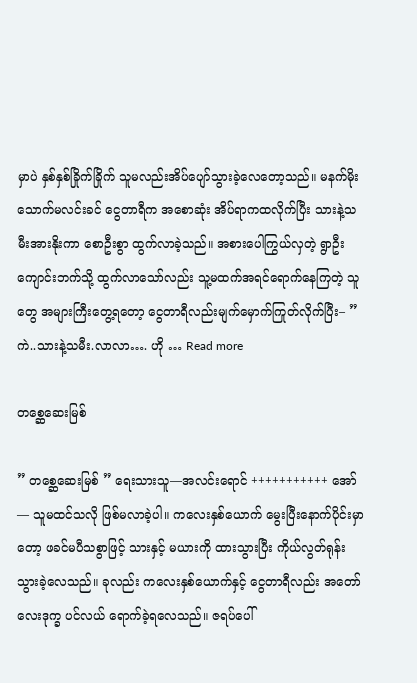မှာပဲ နှစ်နှစ်ခြိုက်ခြိုက် သူမလည်းအိပ်ပျော်သွားခဲ့လေတော့သည်။ မနက်မိုးသောက်မလင်းခင် ငွေတာရီက အစောဆုံး အိပ်ရာကထလိုက်ပြီး သားနဲ့သမီးအားနိုးကာ စောဦးစွာ ထွက်လာခဲ့သည်။ အစားပေါကြွယ်လှတဲ့ ရွာဦးကျောင်းဘက်သို့ ထွက်လာသော်လည်း သူ့မထက်အရင်ရောက်နေကြတဲ့ သူတွေ အများကြီးတွေ့ရတော့ ငွေတာရီလည်းမျက်မှောက်ကြုတ်လိုက်ပြီး– ” ကဲ..သားနဲ့သမီး.လာလာ…. ဟို … Read more

တစ္ဆေဆေးမြစ်

” တစ္ဆေဆေးမြစ် ” ရေးသားသူ—အလင်းရောင် +++++++++++ အော်— သူမထင်သလို ဖြစ်မလာခဲ့ပါ။ ကလေးနှစ်ယောက် မွေးပြီးနောက်ပိုင်းမှာတော့ ဖခင်မပီသစွာဖြင့် သားနှင့် မယားကို ထားသွားပြီး ကိုယ်လွတ်ရုန်း သွားခဲ့လေသည်။ ခုလည်း ကလေးနှစ်ယောက်နှင့် ငွေတာရီလည်း အတော်လေးဒုက္ခ ပင်လယ် ရောက်ခဲ့ရလေသည်။ ဇရပ်ပေါ်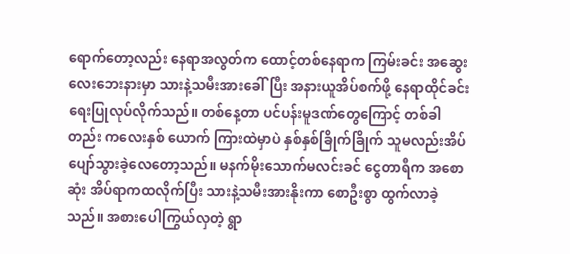ရောက်တော့လည်း နေရာအလွတ်က ထောင့်တစ်နေရာက ကြမ်းခင်း အဆွေးလေးဘေးနားမှာ သားနဲ့သမီးအားခေါ်ပြီး အနားယူအိပ်စက်ဖို့ နေရာထိုင်ခင်း ရေးပြုလုပ်လိုက်သည်။ တစ်နေ့တာ ပင်ပန်းမူဒဏ်တွေကြောင့် တစ်ခါတည်း ကလေးနှစ် ယောက် ကြားထဲမှာပဲ နှစ်နှစ်ခြိုက်ခြိုက် သူမလည်းအိပ်ပျော်သွားခဲ့လေတော့သည်။ မနက်မိုးသောက်မလင်းခင် ငွေတာရီက အစောဆုံး အိပ်ရာကထလိုက်ပြီး သားနဲ့သမီးအားနိုးကာ စောဦးစွာ ထွက်လာခဲ့သည်။ အစားပေါကြွယ်လှတဲ့ ရွာ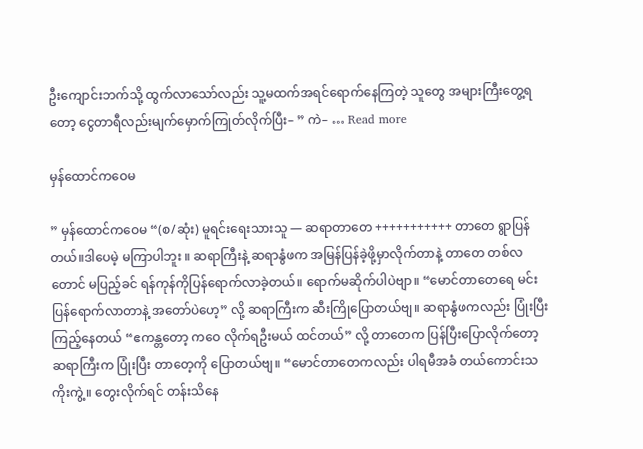ဦးကျောင်းဘက်သို့ ထွက်လာသော်လည်း သူ့မထက်အရင်ရောက်နေကြတဲ့ သူတွေ အများကြီးတွေ့ရတော့ ငွေတာရီလည်းမျက်မှောက်ကြုတ်လိုက်ပြီး– ” ကဲ– … Read more

မှန်ထောင်ကဝေမ

” မှန်ထောင်ကဝေမ “(စ/ဆုံး) မူရင်းရေးသားသူ — ဆရာတာတေ +++++++++++ တာတေ ရွာပြန်တယ်။ဒါပေမဲ့ မကြာပါဘူး ။ ဆရာကြီးနဲ့ ဆရာနွံဖက အမြန်ပြန်ခဲ့ဖို့မှာလိုက်တာနဲ့ တာတေ တစ်လတောင် မပြည့်ခင် ရန်ကုန်ကိုပြန်ရောက်လာခဲ့တယ်။ ရောက်မဆိုက်ပါပဲဗျာ။ “မောင်တာတေရေ မင်းပြန်ရောက်လာတာနဲ့ အတော်ပဲဟေ့” လို့ ဆရာကြီးက ဆီးကြိုပြောတယ်ဗျ။ ဆရာနွံဖကလည်း ပြုံးပြီး ကြည့်နေတယ် “ဧကန္တတော့ ကဝေ လိုက်ရဦးမယ် ထင်တယ်” လို့ တာတေက ပြန်ပြီးပြောလိုက်တော့ ဆရာကြီးက ပြုံးပြီး တာတေ့ကို ပြောတယ်ဗျ။ “မောင်တာတေကလည်း ပါရမီအခံ တယ်ကောင်းသကိုးကွဲ့။ တွေးလိုက်ရင် တန်းသိနေ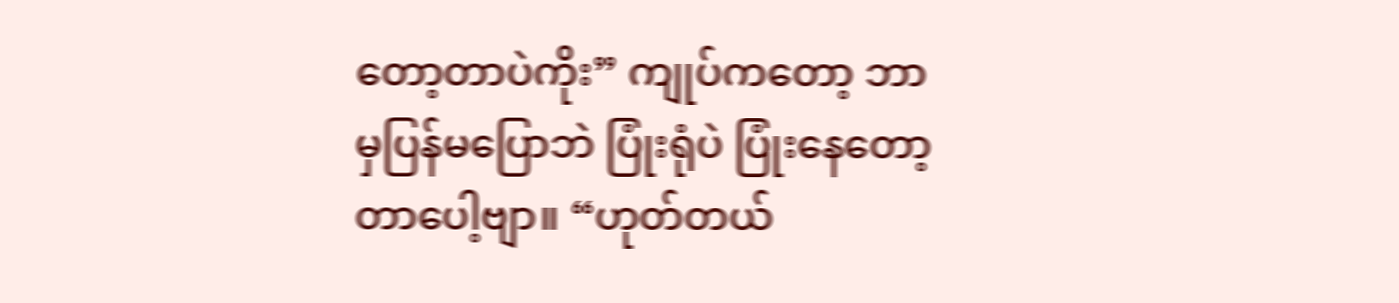တော့တာပဲကိုး” ကျုပ်ကတော့ ဘာမှပြန်မပြောဘဲ ပြုံးရုံပဲ ပြုံးနေတော့တာပေါ့ဗျာ။ “ဟုတ်တယ်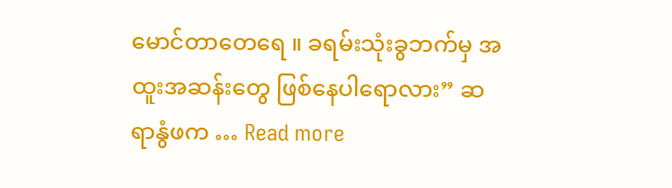မောင်တာတေရေ ။ ခရမ်းသုံးခွဘက်မှ အထူးအဆန်းတွေ ဖြစ်နေပါရောလား” ဆရာနွံဖက … Read more